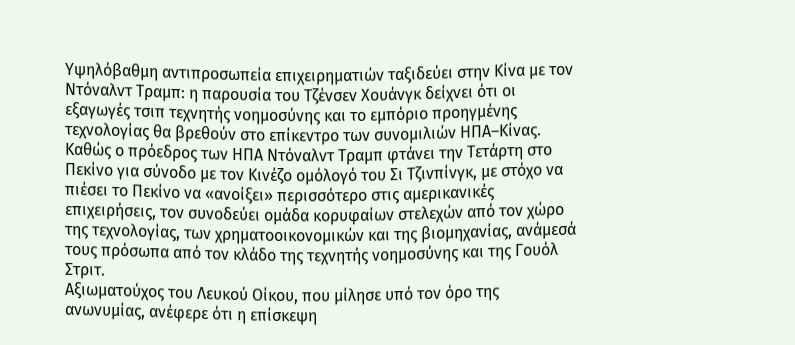Υψηλόβαθμη αντιπροσωπεία επιχειρηματιών ταξιδεύει στην Κίνα με τον Ντόναλντ Τραμπ: η παρουσία του Τζένσεν Χουάνγκ δείχνει ότι οι εξαγωγές τσιπ τεχνητής νοημοσύνης και το εμπόριο προηγμένης τεχνολογίας θα βρεθούν στο επίκεντρο των συνομιλιών ΗΠΑ–Κίνας.
Καθώς ο πρόεδρος των ΗΠΑ Ντόναλντ Τραμπ φτάνει την Τετάρτη στο Πεκίνο για σύνοδο με τον Κινέζο ομόλογό του Σι Τζινπίνγκ, με στόχο να πιέσει το Πεκίνο να «ανοίξει» περισσότερο στις αμερικανικές επιχειρήσεις, τον συνοδεύει ομάδα κορυφαίων στελεχών από τον χώρο της τεχνολογίας, των χρηματοοικονομικών και της βιομηχανίας, ανάμεσά τους πρόσωπα από τον κλάδο της τεχνητής νοημοσύνης και της Γουόλ Στριτ.
Αξιωματούχος του Λευκού Οίκου, που μίλησε υπό τον όρο της ανωνυμίας, ανέφερε ότι η επίσκεψη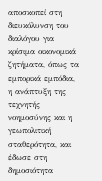αποσκοπεί στη διευκόλυνση του διαλόγου για κρίσιμα οικονομικά ζητήματα, όπως τα εμπορικά εμπόδια, η ανάπτυξη της τεχνητής νοημοσύνης και η γεωπολιτική σταθερότητα, και έδωσε στη δημοσιότητα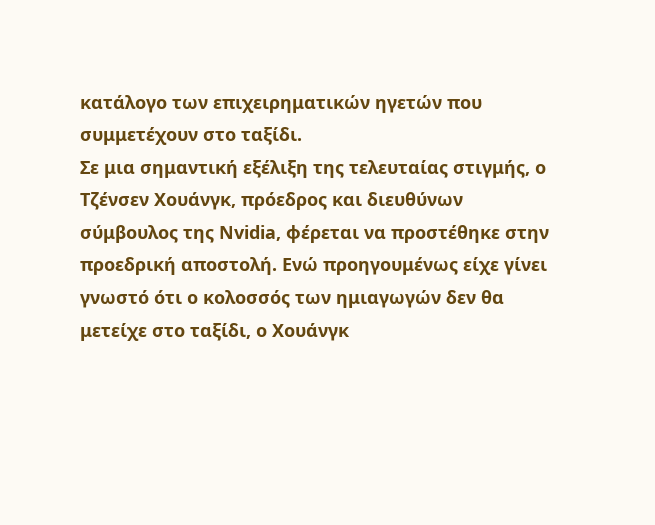κατάλογο των επιχειρηματικών ηγετών που συμμετέχουν στο ταξίδι.
Σε μια σημαντική εξέλιξη της τελευταίας στιγμής, ο Τζένσεν Χουάνγκ, πρόεδρος και διευθύνων σύμβουλος της Nvidia, φέρεται να προστέθηκε στην προεδρική αποστολή. Ενώ προηγουμένως είχε γίνει γνωστό ότι ο κολοσσός των ημιαγωγών δεν θα μετείχε στο ταξίδι, ο Χουάνγκ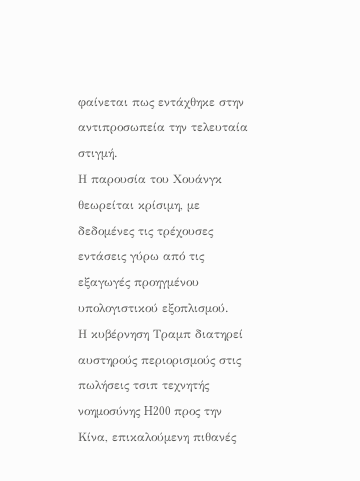φαίνεται πως εντάχθηκε στην αντιπροσωπεία την τελευταία στιγμή.
Η παρουσία του Χουάνγκ θεωρείται κρίσιμη, με δεδομένες τις τρέχουσες εντάσεις γύρω από τις εξαγωγές προηγμένου υπολογιστικού εξοπλισμού.
Η κυβέρνηση Τραμπ διατηρεί αυστηρούς περιορισμούς στις πωλήσεις τσιπ τεχνητής νοημοσύνης H200 προς την Κίνα, επικαλούμενη πιθανές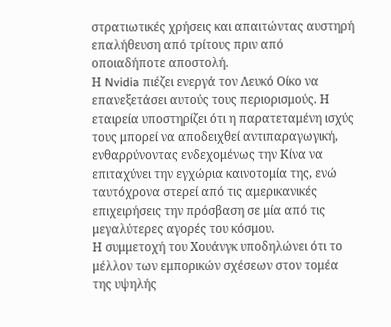στρατιωτικές χρήσεις και απαιτώντας αυστηρή επαλήθευση από τρίτους πριν από οποιαδήποτε αποστολή.
Η Nvidia πιέζει ενεργά τον Λευκό Οίκο να επανεξετάσει αυτούς τους περιορισμούς. Η εταιρεία υποστηρίζει ότι η παρατεταμένη ισχύς τους μπορεί να αποδειχθεί αντιπαραγωγική, ενθαρρύνοντας ενδεχομένως την Κίνα να επιταχύνει την εγχώρια καινοτομία της, ενώ ταυτόχρονα στερεί από τις αμερικανικές επιχειρήσεις την πρόσβαση σε μία από τις μεγαλύτερες αγορές του κόσμου.
Η συμμετοχή του Χουάνγκ υποδηλώνει ότι το μέλλον των εμπορικών σχέσεων στον τομέα της υψηλής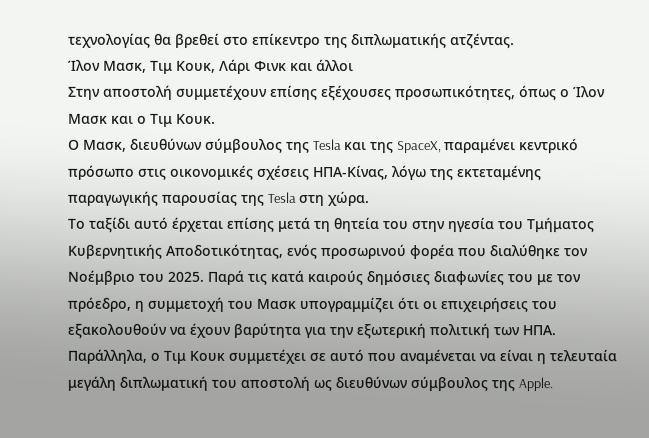τεχνολογίας θα βρεθεί στο επίκεντρο της διπλωματικής ατζέντας.
Ίλον Μασκ, Τιμ Κουκ, Λάρι Φινκ και άλλοι
Στην αποστολή συμμετέχουν επίσης εξέχουσες προσωπικότητες, όπως ο Ίλον Μασκ και ο Τιμ Κουκ.
Ο Μασκ, διευθύνων σύμβουλος της Tesla και της SpaceX, παραμένει κεντρικό πρόσωπο στις οικονομικές σχέσεις ΗΠΑ-Κίνας, λόγω της εκτεταμένης παραγωγικής παρουσίας της Tesla στη χώρα.
Το ταξίδι αυτό έρχεται επίσης μετά τη θητεία του στην ηγεσία του Τμήματος Κυβερνητικής Αποδοτικότητας, ενός προσωρινού φορέα που διαλύθηκε τον Νοέμβριο του 2025. Παρά τις κατά καιρούς δημόσιες διαφωνίες του με τον πρόεδρο, η συμμετοχή του Μασκ υπογραμμίζει ότι οι επιχειρήσεις του εξακολουθούν να έχουν βαρύτητα για την εξωτερική πολιτική των ΗΠΑ.
Παράλληλα, ο Τιμ Κουκ συμμετέχει σε αυτό που αναμένεται να είναι η τελευταία μεγάλη διπλωματική του αποστολή ως διευθύνων σύμβουλος της Apple.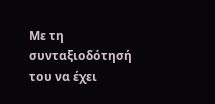Με τη συνταξιοδότησή του να έχει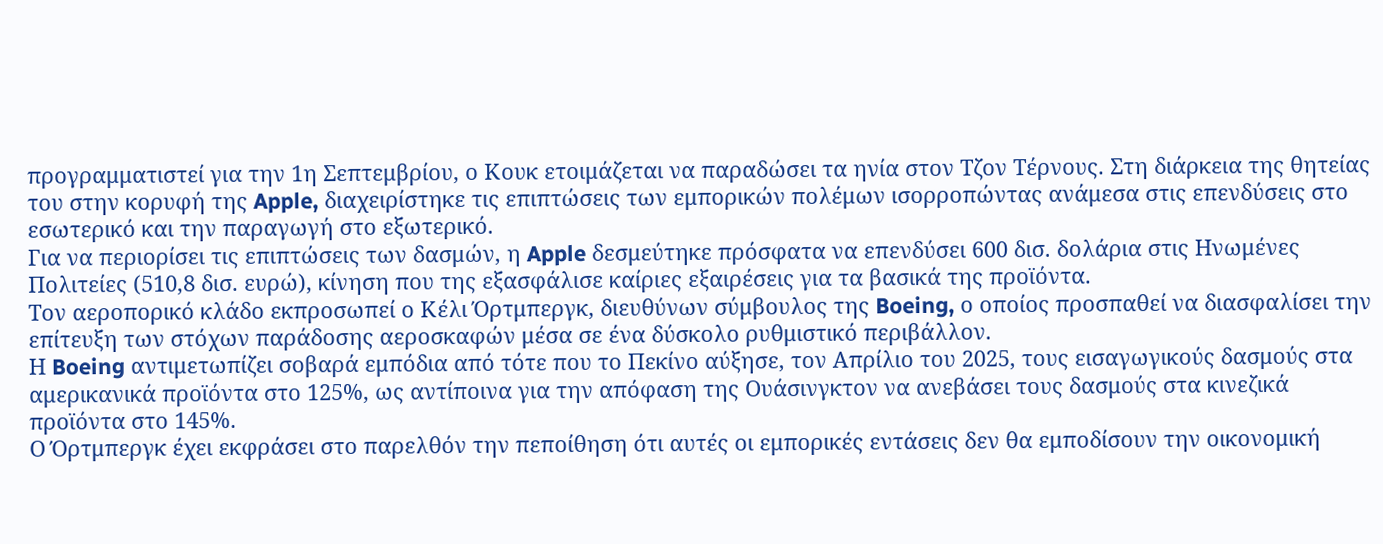προγραμματιστεί για την 1η Σεπτεμβρίου, ο Κουκ ετοιμάζεται να παραδώσει τα ηνία στον Τζον Τέρνους. Στη διάρκεια της θητείας του στην κορυφή της Apple, διαχειρίστηκε τις επιπτώσεις των εμπορικών πολέμων ισορροπώντας ανάμεσα στις επενδύσεις στο εσωτερικό και την παραγωγή στο εξωτερικό.
Για να περιορίσει τις επιπτώσεις των δασμών, η Apple δεσμεύτηκε πρόσφατα να επενδύσει 600 δισ. δολάρια στις Ηνωμένες Πολιτείες (510,8 δισ. ευρώ), κίνηση που της εξασφάλισε καίριες εξαιρέσεις για τα βασικά της προϊόντα.
Τον αεροπορικό κλάδο εκπροσωπεί ο Κέλι Όρτμπεργκ, διευθύνων σύμβουλος της Boeing, ο οποίος προσπαθεί να διασφαλίσει την επίτευξη των στόχων παράδοσης αεροσκαφών μέσα σε ένα δύσκολο ρυθμιστικό περιβάλλον.
Η Boeing αντιμετωπίζει σοβαρά εμπόδια από τότε που το Πεκίνο αύξησε, τον Απρίλιο του 2025, τους εισαγωγικούς δασμούς στα αμερικανικά προϊόντα στο 125%, ως αντίποινα για την απόφαση της Ουάσινγκτον να ανεβάσει τους δασμούς στα κινεζικά προϊόντα στο 145%.
Ο Όρτμπεργκ έχει εκφράσει στο παρελθόν την πεποίθηση ότι αυτές οι εμπορικές εντάσεις δεν θα εμποδίσουν την οικονομική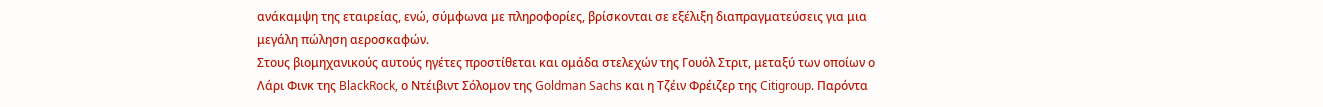ανάκαμψη της εταιρείας, ενώ, σύμφωνα με πληροφορίες, βρίσκονται σε εξέλιξη διαπραγματεύσεις για μια μεγάλη πώληση αεροσκαφών.
Στους βιομηχανικούς αυτούς ηγέτες προστίθεται και ομάδα στελεχών της Γουόλ Στριτ, μεταξύ των οποίων ο Λάρι Φινκ της BlackRock, ο Ντέιβιντ Σόλομον της Goldman Sachs και η Τζέιν Φρέιζερ της Citigroup. Παρόντα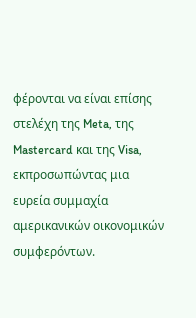φέρονται να είναι επίσης στελέχη της Meta, της Mastercard και της Visa, εκπροσωπώντας μια ευρεία συμμαχία αμερικανικών οικονομικών συμφερόντων.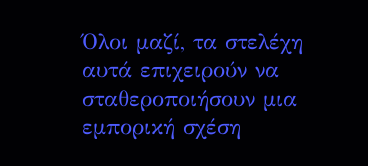Όλοι μαζί, τα στελέχη αυτά επιχειρούν να σταθεροποιήσουν μια εμπορική σχέση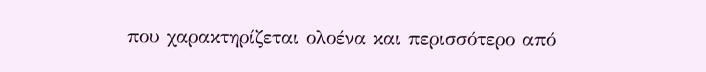που χαρακτηρίζεται ολοένα και περισσότερο από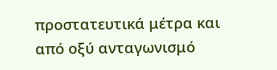προστατευτικά μέτρα και από οξύ ανταγωνισμό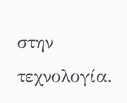στην τεχνολογία.